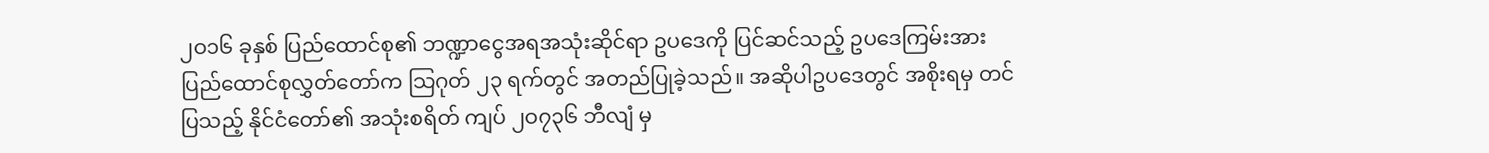၂ဝ၁၆ ခုနှစ် ပြည်ထောင်စု၏ ဘဏ္ဍာငွေအရအသုံးဆိုင်ရာ ဥပဒေကို ပြင်ဆင်သည့် ဥပဒေကြမ်းအား ပြည်ထောင်စုလွှတ်တော်က သြဂုတ် ၂၃ ရက်တွင် အတည်ပြုခဲ့သည်။ အဆိုပါဥပဒေတွင် အစိုးရမှ တင်ပြသည့် နိုင်ငံတော်၏ အသုံးစရိတ် ကျပ် ၂ဝ၇၃၆ ဘီလျံ မှ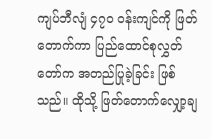ကျပ်ဘီလျံ ၄၇ဝ ဝန်းကျင်ကို ဖြတ်တောက်ကာ ပြည်ထောင်စုလွှတ်တော်က အတည်ပြုခဲ့ခြင်း ဖြစ်သည်။ ထိုသို့ ဖြတ်တောက်လျှော့ချ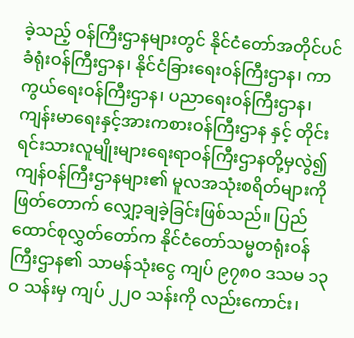ခဲ့သည့် ဝန်ကြီးဌာနများတွင် နိုင်ငံတော်အတိုင်ပင်ခံရုံးဝန်ကြီးဌာန၊ နိုင်ငံခြားရေးဝန်ကြီးဌာန၊ ကာကွယ်ရေးဝန်ကြီးဌာန၊ ပညာရေးဝန်ကြီးဌာန၊ ကျန်းမာရေးနှင့်အားကစားဝန်ကြီးဌာန နှင့် တိုင်းရင်းသားလူမျိုးများရေးရာဝန်ကြီးဌာနတို့မှလွဲ၍ ကျန်ဝန်ကြီးဌာနများ၏ မူလအသုံးစရိတ်များကို ဖြတ်တောက် လျှော့ချခဲ့ခြင်းဖြစ်သည်။ ပြည်ထောင်စုလွှတ်တော်က နိုင်ငံတော်သမ္မတရုံးဝန်ကြီးဌာန၏ သာမန်သုံးငွေ ကျပ် ၉၇၈ဝ ဒသမ ၁၃ဝ သန်းမှ ကျပ် ၂၂ဝ သန်းကို လည်းကောင်း၊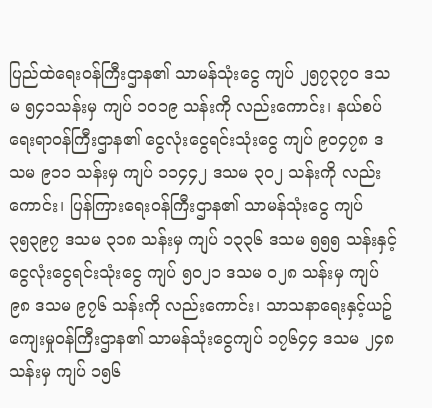ပြည်ထဲရေးဝန်ကြီးဌာန၏ သာမန်သုံးငွေ ကျပ် ၂၅၇၃၇ဝ ဒသမ ၅၄၁သန်းမှ ကျပ် ၁ဝ၁၉ သန်းကို လည်းကောင်း၊ နယ်စပ်ရေးရာဝန်ကြီးဌာန၏ ငွေလုံးငွေရင်းသုံးငွေ ကျပ် ၉ဝ၄၇၈ ဒသမ ၉၁၁ သန်းမှ ကျပ် ၁၁၄၄၂ ဒသမ ၃ဝ၂ သန်းကို လည်းကောင်း၊ ပြန်ကြားရေးဝန်ကြီးဌာန၏ သာမန်သုံးငွေ ကျပ် ၃၅၃၉၇ ဒသမ ၃၁၈ သန်းမှ ကျပ် ၁၃၃၆ ဒသမ ၅၅၅ သန်းနှင့် ငွေလုံးငွေရင်းသုံးငွေ ကျပ် ၅ဝ၂၁ ဒသမ ဝ၂၈ သန်းမှ ကျပ် ၉၈ ဒသမ ၉၇၆ သန်းကို လည်းကောင်း၊ သာသနာရေးနှင့်ယဥ်ကျေးမှုဝန်ကြီးဌာန၏ သာမန်သုံးငွေကျပ် ၁၇၆၄၄ ဒသမ ၂၄၈ သန်းမှ ကျပ် ၁၅၆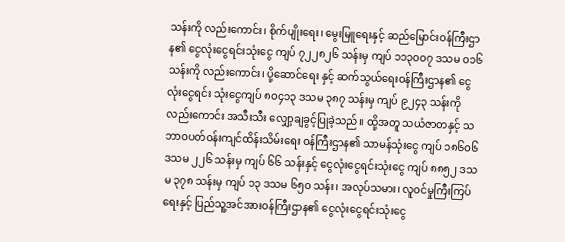သန်းကို လည်းကောင်း၊ စိုက်ပျိုးရေး၊ မွေးမြူရေးနှင့် ဆည်မြောင်းဝန်ကြီးဌာန၏ ငွေလုံးငွေရင်းသုံးငွေ ကျပ် ၇၂၂၈၂၆ သန်းမှ ကျပ် ၁၁၃ဝဝ၇ ဒသမ ဝ၁၆ သန်းကို လည်းကောင်း၊ ပို့ဆောင်ရေး နှင့် ဆက်သွယ်ရေးဝန်ကြီးဌာန၏ ငွေလုံးငွေရင်း သုံးငွေကျပ် ၈ဝ၄၁၃ ဒသမ ၃၈၇ သန်းမှ ကျပ် ၉၂၄၃ သန်းကို လည်းကောင်း အသီးသီး လျှော့ချခွင့်ပြုခဲ့သည်။ ထို့အတူ သယံဇာတနှင့် သဘာဝပတ်ဝန်းကျင်ထိန်းသိမ်းရေး ဝန်ကြီးဌာန၏ သာမန်သုံးငွေ ကျပ် ၁၈၆ဝ၆ ဒသမ ၂၂၆ သန်းမှ ကျပ် ၆၆ သန်းနှင့် ငွေလုံးငွေရင်းသုံးငွေ ကျပ် ၈၈၅၂ ဒသမ ၃၇၈ သန်းမှ ကျပ် ၁၃ ဒသမ ၆၅ဝ သန်း၊ အလုပ်သမား၊ လူဝင်မှုကြီးကြပ်ရေးနှင့် ပြည်သူ့အင်အားဝန်ကြီးဌာန၏ ငွေလုံးငွေရင်းသုံးငွေ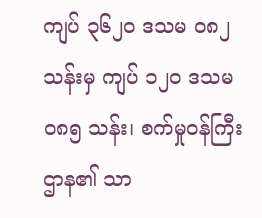ကျပ် ၃၆၂ဝ ဒသမ ဝ၈၂ သန်းမှ ကျပ် ၁၂ဝ ဒသမ ဝ၈၅ သန်း၊ စက်မှုဝန်ကြီးဌာန၏ သာ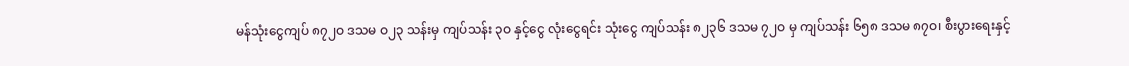မန်သုံးငွေကျပ် ၈၇၂ဝ ဒသမ ဝ၂၃ သန်းမှ ကျပ်သန်း ၃ဝ နှင့်ငွေ လုံးငွေရင်း သုံးငွေ ကျပ်သန်း ၈၂၃၆ ဒသမ ၇၂ဝ မှ ကျပ်သန်း ၆၅၈ ဒသမ ၈၇ဝ၊ စီးပွားရေးနှင့်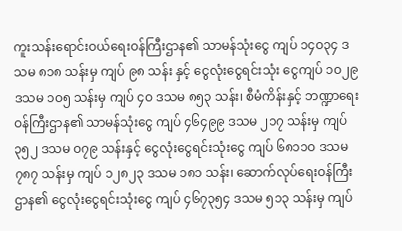ကူးသန်းရောင်းဝယ်ရေးဝန်ကြီးဌာန၏ သာမန်သုံးငွေ ကျပ် ၁၄ဝ၃၄ ဒသမ ၈၁၈ သန်းမှ ကျပ် ၉၈ သန်း နှင့် ငွေလုံးငွေရင်းသုံး ငွေကျပ် ၁ဝ၂၉ ဒသမ ၁ဝ၅ သန်းမှ ကျပ် ၄ဝ ဒသမ ၈၅၃ သန်း၊ စီမံကိန်းနှင့် ဘဏ္ဍာရေးဝန်ကြီးဌာန၏ သာမန်သုံးငွေ ကျပ် ၄၆၄၉၉ ဒသမ ၂၁၇ သန်းမှ ကျပ် ၃၅၂ ဒသမ ဝ၇၉ သန်းနှင့် ငွေလုံးငွေရင်းသုံးငွေ ကျပ် ၆၈၁၁ဝ ဒသမ ၇၈၇ သန်းမှ ကျပ် ၁၂၈၂၃ ဒသမ ၁၈၁ သန်း၊ ဆောက်လုပ်ရေးဝန်ကြီးဌာန၏ ငွေလုံးငွေရင်းသုံးငွေ ကျပ် ၄၆၇၃၅၄ ဒသမ ၅၁၃ သန်းမှ ကျပ်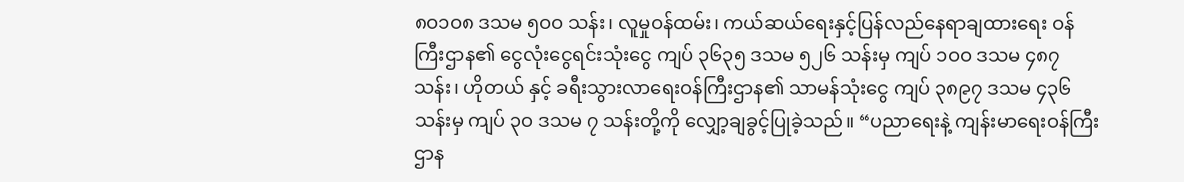၈ဝ၁ဝ၈ ဒသမ ၅ဝဝ သန်း၊ လူမှုဝန်ထမ်း၊ ကယ်ဆယ်ရေးနှင့်ပြန်လည်နေရာချထားရေး ဝန်ကြီးဌာန၏ ငွေလုံးငွေရင်းသုံးငွေ ကျပ် ၃၆၃၅ ဒသမ ၅၂၆ သန်းမှ ကျပ် ၁ဝဝ ဒသမ ၄၈၇သန်း၊ ဟိုတယ် နှင့် ခရီးသွားလာရေးဝန်ကြီးဌာန၏ သာမန်သုံးငွေ ကျပ် ၃၈၉၇ ဒသမ ၄၃၆ သန်းမှ ကျပ် ၃ဝ ဒသမ ၇ သန်းတို့ကို လျှော့ချခွင့်ပြုခဲ့သည်။ “ပညာရေးနဲ့ ကျန်းမာရေးဝန်ကြီးဌာန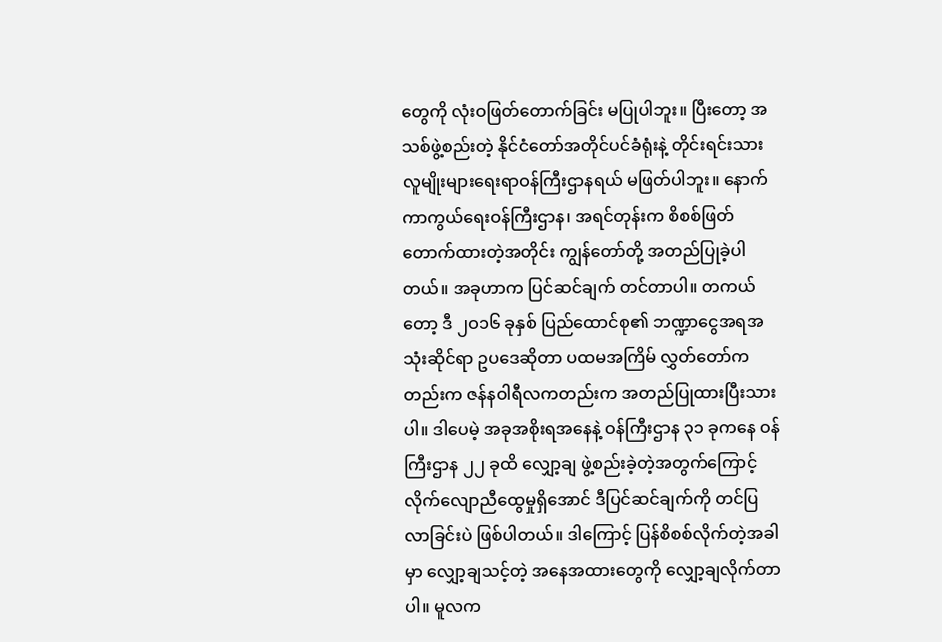တွေကို လုံးဝဖြတ်တောက်ခြင်း မပြုပါဘူး။ ပြီးတော့ အသစ်ဖွဲ့စည်းတဲ့ နိုင်ငံတော်အတိုင်ပင်ခံရုံးနဲ့ တိုင်းရင်းသားလူမျိုးများရေးရာဝန်ကြီးဌာနရယ် မဖြတ်ပါဘူး။ နောက် ကာကွယ်ရေးဝန်ကြီးဌာန၊ အရင်တုန်းက စိစစ်ဖြတ်တောက်ထားတဲ့အတိုင်း ကျွန်တော်တို့ အတည်ပြုခဲ့ပါတယ်။ အခုဟာက ပြင်ဆင်ချက် တင်တာပါ။ တကယ်တော့ ဒီ ၂ဝ၁၆ ခုနှစ် ပြည်ထောင်စု၏ ဘဏ္ဍာငွေအရအသုံးဆိုင်ရာ ဥပဒေဆိုတာ ပထမအကြိမ် လွှတ်တော်ကတည်းက ဇန်နဝါရီလကတည်းက အတည်ပြုထားပြီးသားပါ။ ဒါပေမဲ့ အခုအစိုးရအနေနဲ့ ဝန်ကြီးဌာန ၃၁ ခုကနေ ဝန်ကြီးဌာန ၂၂ ခုထိ လျှော့ချ ဖွဲ့စည်းခဲ့တဲ့အတွက်ကြောင့် လိုက်လျောညီထွေမှုရှိအောင် ဒီပြင်ဆင်ချက်ကို တင်ပြလာခြင်းပဲ ဖြစ်ပါတယ်။ ဒါကြောင့် ပြန်စိစစ်လိုက်တဲ့အခါမှာ လျှော့ချသင့်တဲ့ အနေအထားတွေကို လျှော့ချလိုက်တာပါ။ မူလက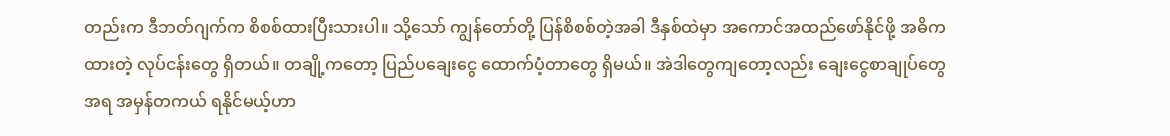တည်းက ဒီဘတ်ဂျက်က စိစစ်ထားပြီးသားပါ။ သို့သော် ကျွန်တော်တို့ ပြန်စိစစ်တဲ့အခါ ဒီနှစ်ထဲမှာ အကောင်အထည်ဖော်နိုင်ဖို့ အဓိကထားတဲ့ လုပ်ငန်းတွေ ရှိတယ်။ တချို့ကတော့ ပြည်ပချေးငွေ ထောက်ပံ့တာတွေ ရှိမယ်။ အဲဒါတွေကျတော့လည်း ချေးငွေစာချုပ်တွေအရ အမှန်တကယ် ရနိုင်မယ့်ဟာ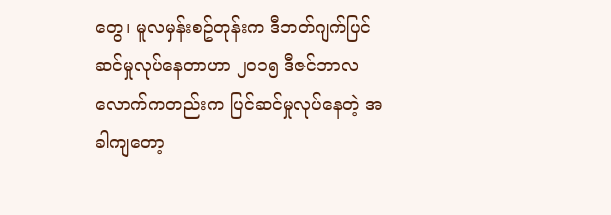တွေ၊ မူလမှန်းစဥ်တုန်းက ဒီဘတ်ဂျက်ပြင်ဆင်မှုလုပ်နေတာဟာ ၂ဝ၁၅ ဒီဇင်ဘာလလောက်ကတည်းက ပြင်ဆင်မှုလုပ်နေတဲ့ အခါကျတော့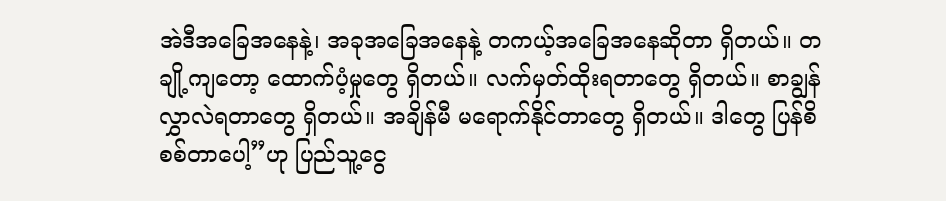အဲဒီအခြေအနေနဲ့၊ အခုအခြေအနေနဲ့ တကယ့်အခြေအနေဆိုတာ ရှိတယ်။ တချို့ကျတော့ ထောက်ပံ့မှုတွေ ရှိတယ်။ လက်မှတ်ထိုးရတာတွေ ရှိတယ်။ စာချွန်လွှာလဲရတာတွေ ရှိတယ်။ အချိန်မီ မရောက်နိုင်တာတွေ ရှိတယ်။ ဒါတွေ ပြန်စိစစ်တာပေါ့”ဟု ပြည်သူ့ငွေ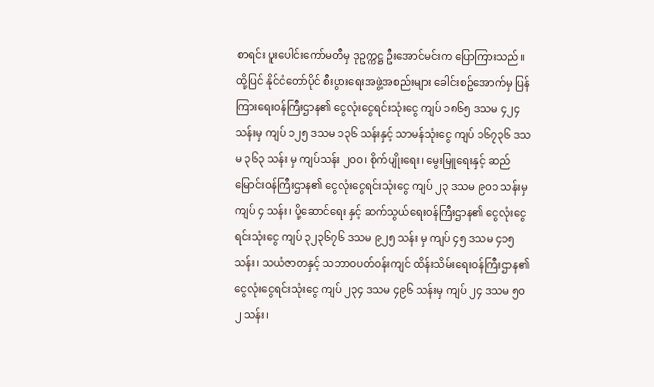စာရင်း ပူးပေါင်းကော်မတီမှ ဒုဥက္ကဋ္ဌ ဦးအောင်မင်းက ပြောကြားသည်။ ထို့ပြင် နိုင်ငံတော်ပိုင် စီးပွားရေးအဖွဲ့အစည်းများ ခေါင်းစဥ်အောက်မှ ပြန်ကြားရေးဝန်ကြီးဌာန၏ ငွေလုံးငွေရင်းသုံးငွေ ကျပ် ၁၈၆၅ ဒသမ ၄၂၄ သန်းမှ ကျပ် ၁၂၅ ဒသမ ၁၃၆ သန်းနှင့် သာမန်သုံးငွေ ကျပ် ၁၆၇၃၆ ဒသမ ၃၆၃ သန်း မှ ကျပ်သန်း ၂ဝဝ၊ စိုက်ပျိုးရေး၊ မွေးမြူရေးနှင့် ဆည်မြောင်းဝန်ကြီးဌာန၏ ငွေလုံးငွေရင်းသုံးငွေ ကျပ် ၂၃ ဒသမ ၉ဝ၁ သန်းမှ ကျပ် ၄ သန်း၊ ပို့ဆောင်ရေး နှင့် ဆက်သွယ်ရေးဝန်ကြီးဌာန၏ ငွေလုံးငွေရင်းသုံးငွေ ကျပ် ၃၂၃၆၇၆ ဒသမ ၉၂၅ သန်း မှ ကျပ် ၄၅ ဒသမ ၄၁၅ သန်း၊ သယံဇာတနှင့် သဘာဝပတ်ဝန်းကျင် ထိန်းသိမ်းရေးဝန်ကြီးဌာန၏ ငွေလုံးငွေရင်းသုံးငွေ ကျပ် ၂၃၄ ဒသမ ၄၉၆ သန်းမှ ကျပ် ၂၄ ဒသမ ၅ဝ၂ သန်း၊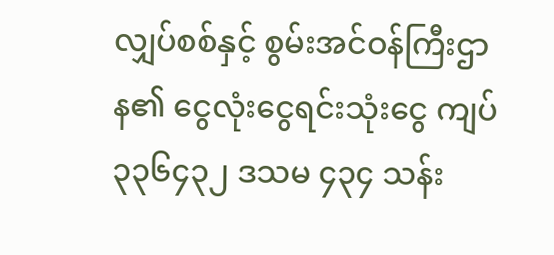လျှပ်စစ်နှင့် စွမ်းအင်ဝန်ကြီးဌာန၏ ငွေလုံးငွေရင်းသုံးငွေ ကျပ် ၃၃၆၄၃၂ ဒသမ ၄၃၄ သန်း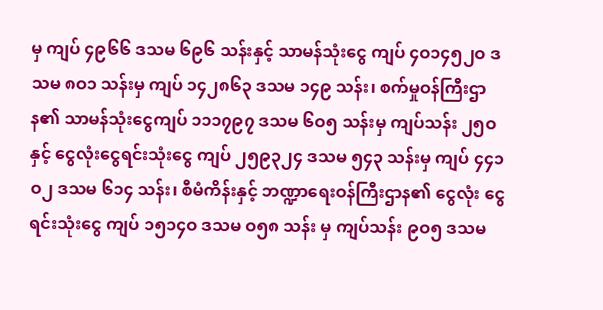မှ ကျပ် ၄၉၆၆ ဒသမ ၆၉၆ သန်းနှင့် သာမန်သုံးငွေ ကျပ် ၄ဝ၁၄၅၂ဝ ဒသမ ၈ဝ၁ သန်းမှ ကျပ် ၁၄၂၈၆၃ ဒသမ ၁၄၉ သန်း၊ စက်မှုဝန်ကြီးဌာန၏ သာမန်သုံးငွေကျပ် ၁၁၁၇၉၇ ဒသမ ၆ဝ၅ သန်းမှ ကျပ်သန်း ၂၅ဝ နှင့် ငွေလုံးငွေရင်းသုံးငွေ ကျပ် ၂၅၉၃၂၄ ဒသမ ၅၄၃ သန်းမှ ကျပ် ၄၄၁ဝ၂ ဒသမ ၆၁၄ သန်း၊ စီမံကိန်းနှင့် ဘဏ္ဍာရေးဝန်ကြီးဌာန၏ ငွေလုံး ငွေရင်းသုံးငွေ ကျပ် ၁၅၁၄ဝ ဒသမ ဝ၅၈ သန်း မှ ကျပ်သန်း ၉ဝ၅ ဒသမ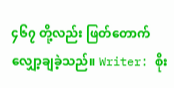၄၆၇ တို့လည်း ဖြတ်တောက် လျှော့ချခဲ့သည်။ Writer: စိုး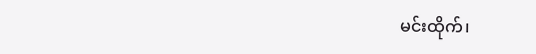မင်းထိုက်၊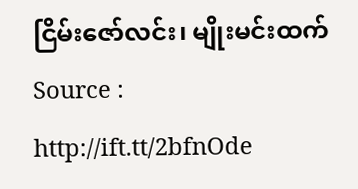ငြိမ်းဇော်လင်း၊ မျိုးမင်းထက်
Source : http://ift.tt/2bfnOde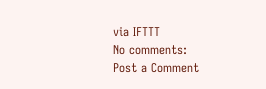via IFTTT
No comments:
Post a Comment